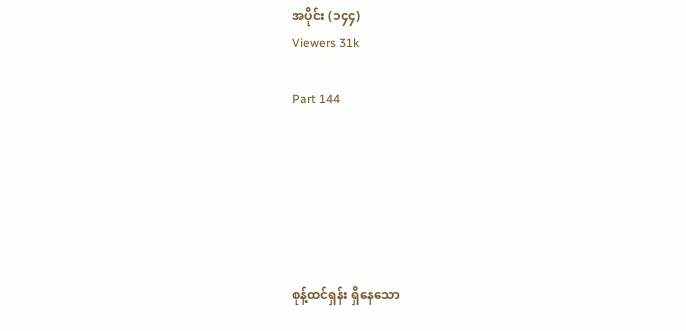အပိုင်း (၁၄၄)
Viewers 31k

Part 144






စုန့်ထင်ရှန်း ရှိနေသော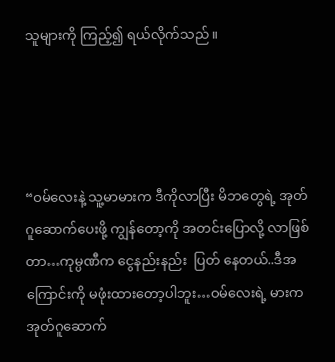သူများကို ကြည့်၍ ရယ်လိုက်သည်။




“ဝမ်လေးနဲ့ သူ့မာမားက ဒီကိုလာပြီး မိဘတွေရဲ့ အုတ်ဂူဆောက်ပေးဖို့ ကျွန်တော့ကို အတင်းပြောလို့ လာဖြစ်တာ…ကုမ္ပဏီက ငွေနည်းနည်း  ပြတ် နေတယ်..ဒီအကြောင်းကို မဖုံးထားတော့ပါဘူး…ဝမ်လေးရဲ့ မားက အုတ်ဂူဆောက်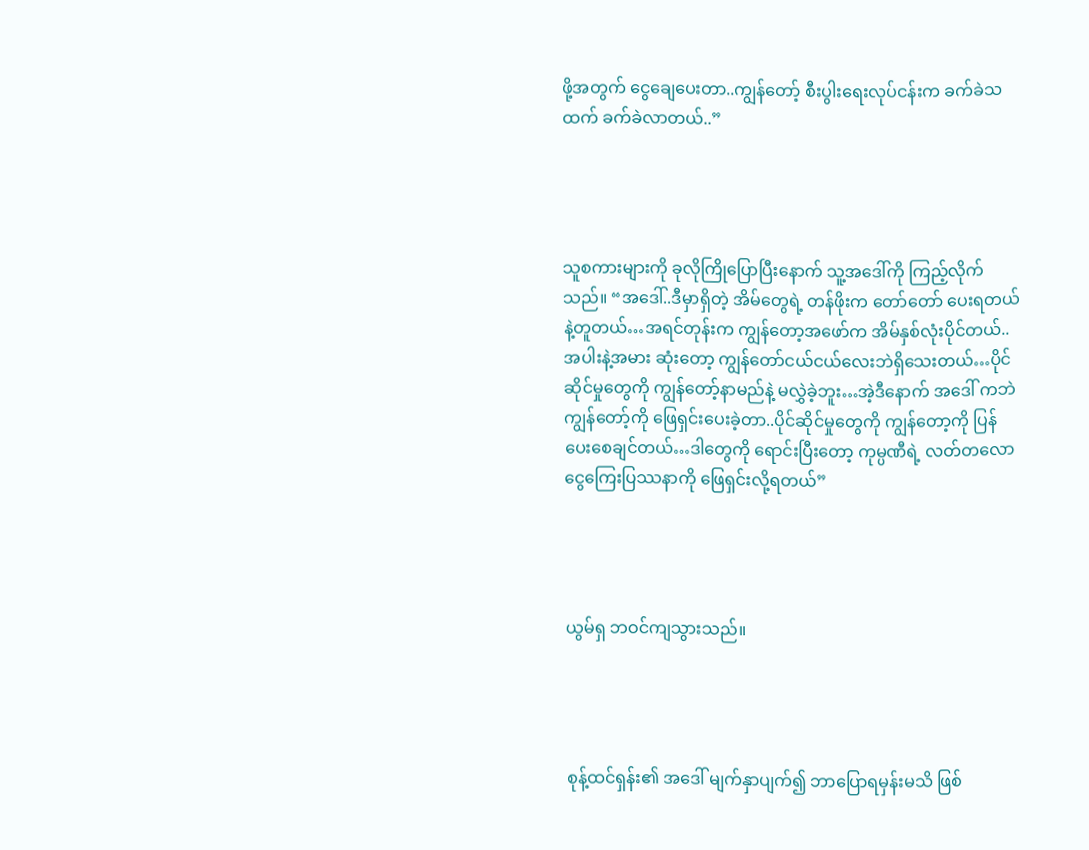ဖို့အတွက် ငွေချေပေးတာ..ကျွန်တော့် စီးပွါးရေးလုပ်ငန်းက ခက်ခဲသထက် ခက်ခဲလာတယ်..”




သူစကားများကို ခုလိုကြိုပြောပြီးနောက် သူ့အဒေါ်ကို ကြည့်လိုက်သည်။ “အဒေါ်..ဒီမှာရှိတဲ့ အိမ်တွေရဲ့ တန်ဖိုးက တော်တော် ပေးရတယ်နဲ့တူတယ်…အရင်တုန်းက ကျွန်တော့အဖော်က အိမ်နှစ်လုံးပိုင်တယ်..အပါးနဲ့အမား ဆုံးတော့ ကျွန်တော်ငယ်ငယ်လေးဘဲရှိသေးတယ်…ပိုင်ဆိုင်မှုတွေကို ကျွန်တော့်နာမည်နဲ့ မလွှဲခဲ့ဘူး…အဲ့ဒီနောက် အဒေါ် ကဘဲ ကျွန်တော့်ကို ဖြေရှင်းပေးခဲ့တာ..ပိုင်ဆိုင်မှုတွေကို ကျွန်တော့ကို ပြန်ပေးစေချင်တယ်…ဒါတွေကို ရောင်းပြီးတော့ ကုမ္ပဏီရဲ့ လတ်တလော ငွေကြေးပြဿနာကို ဖြေရှင်းလို့ရတယ်”




ယွမ်ရှ ဘဝင်ကျသွားသည်။




စုန့်ထင်ရှန်း၏ အဒေါ် မျက်နှာပျက်၍ ဘာပြောရမှန်းမသိ ဖြစ်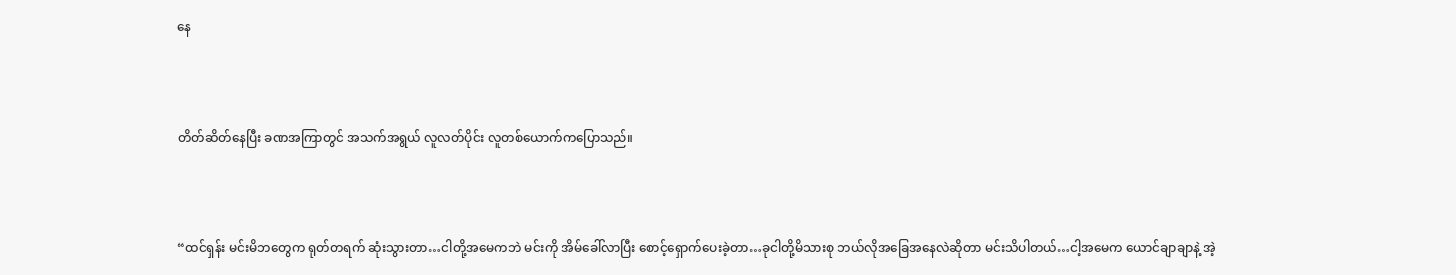နေ




တိတ်ဆိတ်နေပြီး ခဏအကြာတွင် အသက်အရွယ် လူလတ်ပိုင်း လူတစ်ယောက်ကပြောသည်။




“ထင်ရှန်း မင်းမိဘတွေက ရုတ်တရက် ဆုံးသွားတာ…ငါတို့အမေကဘဲ မင်းကို အိမ်ခေါ်လာပြီး စောင့်ရှောက်ပေးခဲ့တာ…ခုငါတို့မိသားစု ဘယ်လိုအခြေအနေလဲဆိုတာ မင်းသိပါတယ်…ငါ့အမေက ယောင်ချာချာနဲ့ အဲ့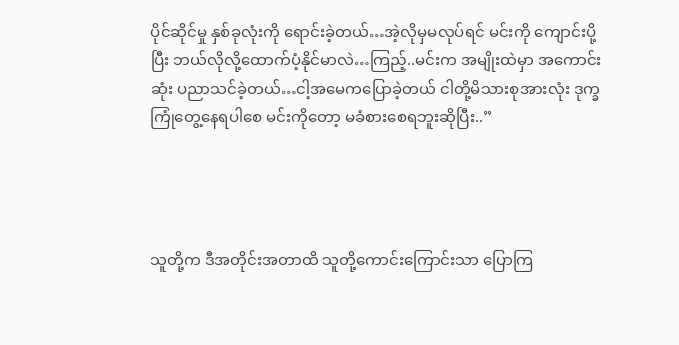ပိုင်ဆိုင်မှု နှစ်ခုလုံးကို ရောင်းခဲ့တယ်…အဲ့လိုမှမလုပ်ရင် မင်းကို ကျောင်းပို့ပြီး ဘယ်လိုလို့ထောက်ပံ့နိုင်မာလဲ…ကြည့်..မင်းက အမျိုးထဲမှာ အကောင်းဆုံး ပညာသင်ခဲ့တယ်…ငါ့အမေကပြောခဲ့တယ် ငါတို့မိသားစုအားလုံး ဒုက္ခကြုံတွေ့နေရပါစေ မင်းကိုတော့ မခံစားစေရဘူးဆိုပြီး..”




သူတို့က ဒီအတိုင်းအတာထိ သူတို့ကောင်းကြောင်းသာ ပြောကြ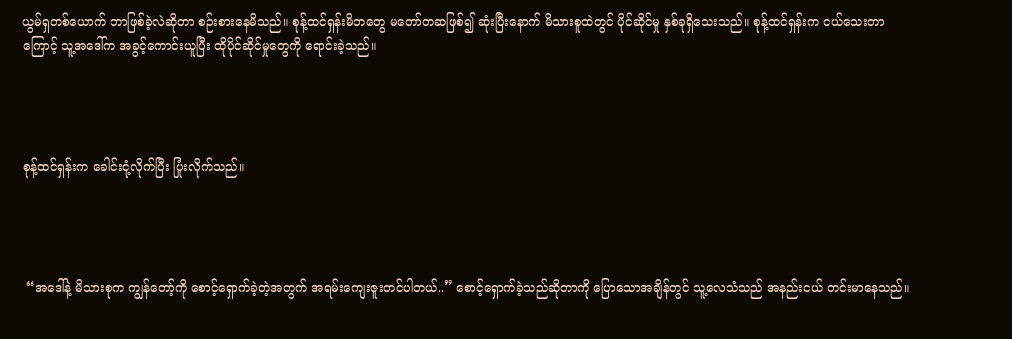ယွမ်ရှတစ်ယောက် ဘာဖြစ်ခဲ့လဲဆိုတာ စဉ်းစားနေမိသည်။ စုန့်ထင်ရှန်းမိဘတွေ မတော်တဆဖြစ်၍ ဆုံးပြီးနောက် မိသားစူထဲတွင် ပိုင်ဆိုင်မှု နှစ်ခုရှိသေးသည်။ စုန့်ထင်ရှန်းက ငယ်သေးတာကြောင့် သူ့အဒေါ်က အခွင့်ကောင်းယူပြီး ထိုပိုင်ဆိုင်မှုတွေကို ရောင်းခဲ့သည်။




စုန့်ထင်ရှန်းက ခေါင်းငုံ့လိုက်ပြီး ပြုံးလိုက်သည်။




 “အဒေါ်နဲ့ မိသားစုက ကျွန်တော့်ကို စောင့်ရှောက်ခဲ့တဲ့အတွက် အရမ်းကျေးဇူးတင်ပါတယ်..” စောင့်ရှောက်ခဲ့သည်ဆိုတာကို ပြောသောအချိန်တွင် သူ့လေသံသည် အနည်းငယ် တင်းမာနေသည်။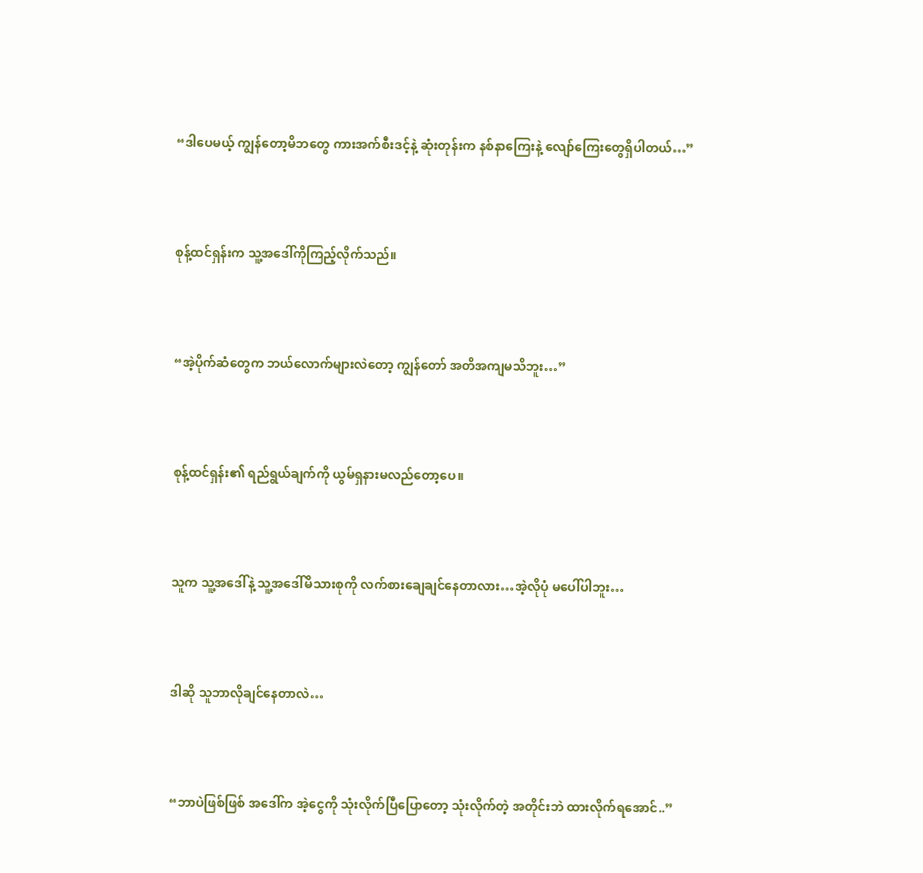“ဒါပေမယ့် ကျွန်တော့မိဘတွေ ကားအက်စီးဒင့်နဲ့ ဆုံးတုန်းက နစ်နာကြေးနဲ့ လျော်ကြေးတွေရှိပါတယ်…”




စုန့်ထင်ရှန်းက သူ့အဒေါ်ကိုကြည့်လိုက်သည်။




“အဲ့ပိုက်ဆံတွေက ဘယ်လောက်များလဲတော့ ကျွန်တော် အတိအကျမသိဘူး…”




စုန့်ထင်ရှန်း၏ ရည်ရွယ်ချက်ကို ယွမ်ရှနားမလည်တော့ပေ။




သူက သူ့အဒေါ်နဲ့ သူ့အဒေါ်မိသားစုကို လက်စားချေချင်နေတာလား…အဲ့လိုပုံ မပေါ်ပါဘူး…




ဒါဆို သူဘာလိုချင်နေတာလဲ…




“ဘာပဲဖြစ်ဖြစ် အဒေါ်က အဲ့ငွေကို သုံးလိုက်ပြီပြောတော့ သုံးလိုက်တဲ့ အတိုင်းဘဲ ထားလိုက်ရအောင်..”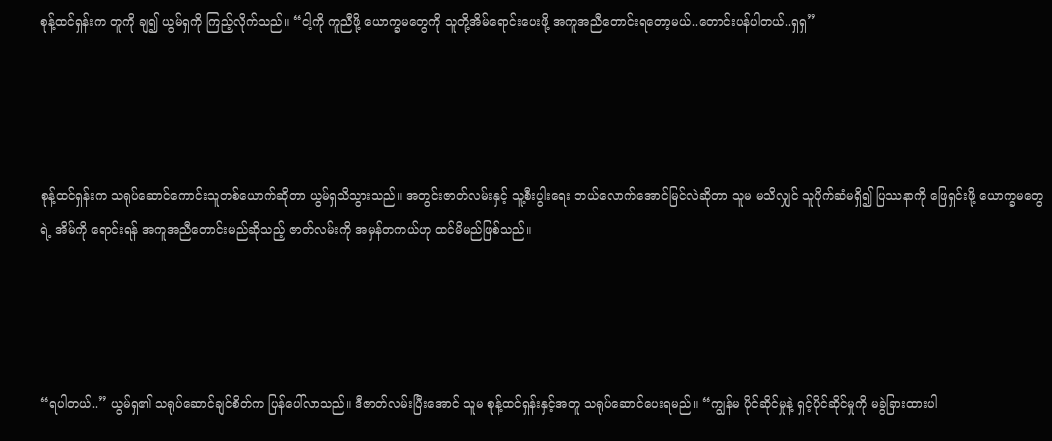စုန့်ထင်ရှန်းက တူကို ချ၍ ယွမ်ရှကို ကြည့်လိုက်သည်။ “ငါ့ကို ကူညီဖို့ ယောက္ခမတွေကို သူတို့အိမ်ရောင်းပေးဖို့ အကူအညီတောင်းရတော့မယ်..တောင်းပန်ပါတယ်..ရှရှ”




စုန့်ထင်ရှန်းက သရုပ်ဆောင်ကောင်းသူတစ်ယောက်ဆိုတာ ယွမ်ရှသိသွားသည်။ အတွင်းဇာတ်လမ်းနှင့် သူ့စီးပွါးရေး ဘယ်လောက်အောင်မြင်လဲဆိုတာ သူမ မသိလျှင် သူပိုက်ဆံမရှိ၍ ပြဿနာကို ဖြေရှင်းဖို့ ယောက္ခမတွေရဲ့ အိမ်ကို ရောင်းရန် အကူအညီတောင်းမည်ဆိုသည့် ဇာတ်လမ်းကို အမှန်တကယ်ဟု ထင်မိမည်ဖြစ်သည်။




“ရပါတယ်..” ယွမ်ရှ၏ သရုပ်ဆောင်ချင်စိတ်က ပြန်ပေါ်လာသည်။ ဒီဇာတ်လမ်းပြီးအောင် သူမ စုန့်ထင်ရှန်းနှင့်အတူ သရုပ်ဆောင်ပေးရမည်။ “ကျွန်မ ပိုင်ဆိုင်မှုနဲ့ ရှင့်ပိုင်ဆိုင်မှုကို မခွဲခြားထားပါ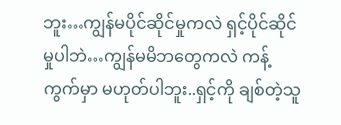ဘူး…ကျွန်မပိုင်ဆိုင်မှုကလဲ ရှင့်ပိုင်ဆိုင်မှုပါဘဲ…ကျွန်မမိဘတွေကလဲ ကန့်ကွက်မှာ မဟုတ်ပါဘူး..ရှင့်ကို ချစ်တဲ့သူ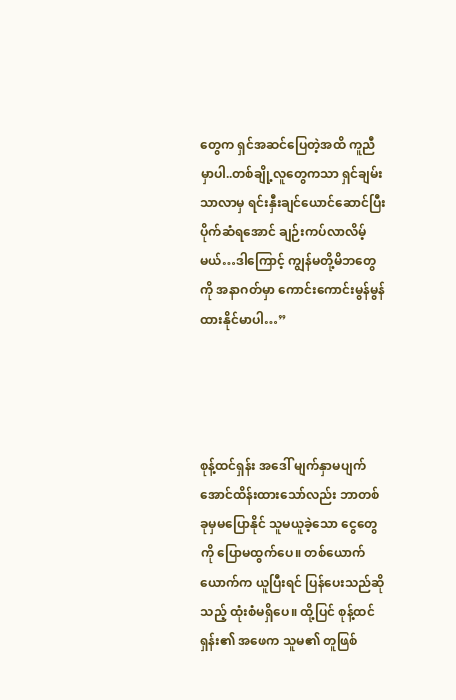တွေက ရှင်အဆင်ပြေတဲ့အထိ ကူညီမှာပါ..တစ်ချို့လူတွေကသာ ရှင်ချမ်းသာလာမှ ရင်းနှီးချင်ယောင်ဆောင်ပြီး ပိုက်ဆံရအောင် ချဉ်းကပ်လာလိမ့်မယ်…ဒါကြောင့် ကျွန်မတို့မိဘတွေကို အနာဂတ်မှာ ကောင်းကောင်းမွန်မွန် ထားနိုင်မာပါ…”




စုန့်ထင်ရှန်း အဒေါ် မျက်နှာမပျက်အောင်ထိန်းထားသော်လည်း ဘာတစ်ခုမှမပြောနိုင် သူမယူခဲ့သော ငွေတွေကို ပြောမထွက်ပေ။ တစ်ယောက်ယောက်က ယူပြီးရင် ပြန်ပေးသည်ဆိုသည့် ထုံးစံမရှိပေ။ ထို့ပြင် စုန့်ထင်ရှန်း၏ အဖေက သူမ၏ တူဖြစ်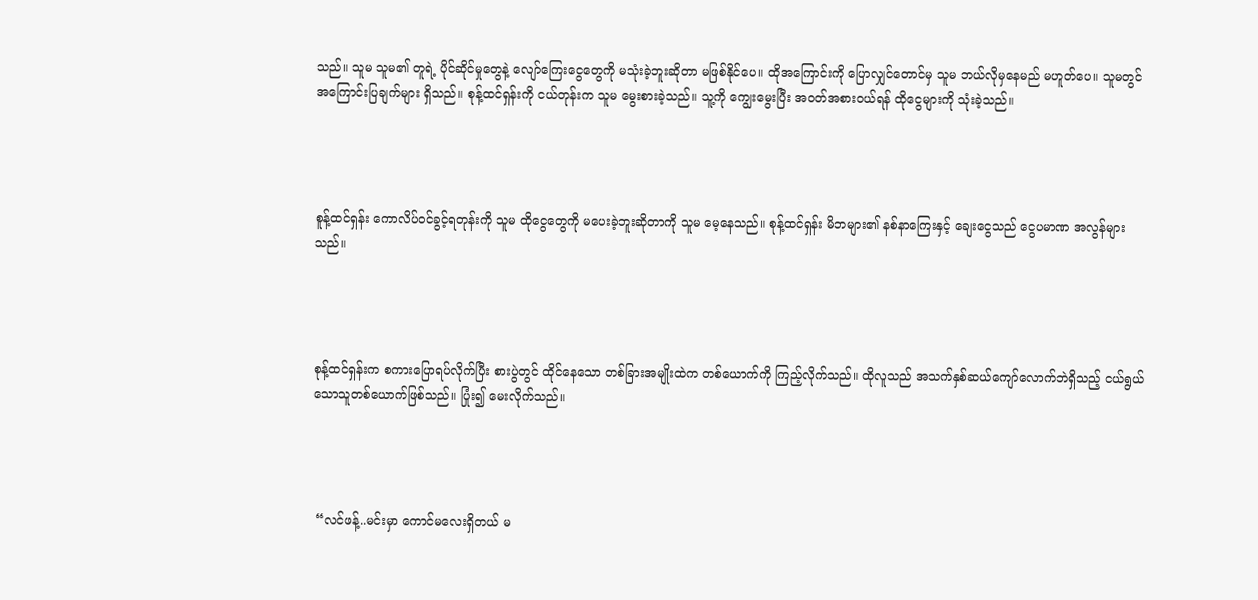သည်။ သူမ သူမ၏ တူရဲ့ ပိုင်ဆိုင်မှုတွေနဲ့ လျော်ကြေးငွေတွေကို မသုံးခဲ့ဘူးဆိုတာ မဖြစ်နိုင်ပေ။ ထိုအကြောင်းကို ပြောလျှင်တောင်မှ သူမ ဘယ်လိုမှနေမည် မဟူတ်ပေ။ သူမတွင် အကြောင်းပြချက်များ ရှိသည်။ စုန့်ထင်ရှန်းကို ငယ်တုန်းက သူမ မွေးစားခဲ့သည်။ သူ့ကို ကျွေးမွေးပြီး အဝတ်အစားဝယ်ရန် ထိုငွေများကို သုံးခဲ့သည်။




စူန့်ထင်ရှန်း ကောလိပ်ဝင်ခွင့်ရတုန်းကို သူမ ထိုငွေတွေကို မပေးခဲ့ဘူးဆိုတာကို သူမ မေ့နေသည်။ စုန့်ထင်ရှန်း မိဘများ၏ နစ်နာကြေးနှင့် ချေးငွေသည် ငွေပမာဏ အလွန်များသည်။




စုန့်ထင်ရှန်းက စကားပြောရပ်လိုက်ပြီး စားပွဲတွင် ထိုင်နေသော တစ်ခြားအမျိုးထဲက တစ်ယောက်ကို ကြည့်လိုက်သည်။ ထိုလူသည် အသက်နှစ်ဆယ်ကျော်လောက်ဘဲရှိသည့် ငယ်ရွယ်သောသူတစ်ယောက်ဖြစ်သည်။ ပြုံး၍ မေးလိုက်သည်။




 “လင်ဖန့်..မင်းမှာ ကောင်မလေးရှိတယ် မ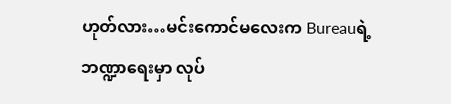ဟုတ်လား…မင်းကောင်မလေးက Bureauရဲ့ ဘဏ္ဍာရေးမှာ လုပ်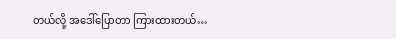တယ်လို့ အဒေါ်ပြောတာ ကြားထားတယ်…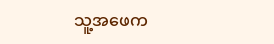သူ့အဖေက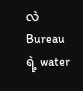လဲ Bureauရဲ့ water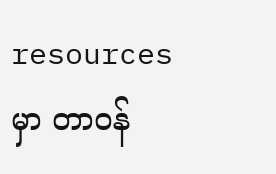resources မှာ တာဝန်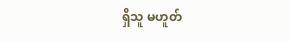ရှိသူ မဟူတ်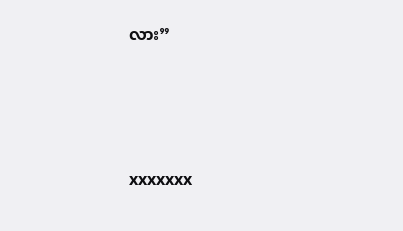လား”






xxxxxxx